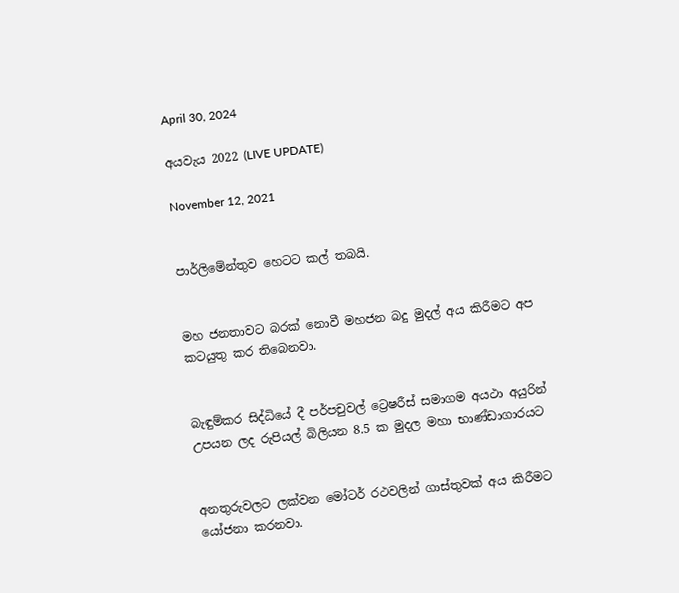April 30, 2024

අයවැය 2022 (LIVE UPDATE)

November 12, 2021


පාර්ලිමේන්තුව හෙටට කල් තබයි.


මහ ජනතාවට බරක් නොවී මහජන බදු මුදල් අය කිරීමට අප කටයුතු කර තිබෙනවා.


බැඳුම්කර සිද්ධියේ දී පර්පචුවල් ට්‍රෙෂරීස් සමාගම අයථා අයුරින් උපයන ලද රුපියල් බිලියන 8.5 ක මුදල මහා භාණ්ඩාගාරයට


අනතුරුවලට ලක්වන මෝටර් රථවලින් ගාස්තුවක් අය කිරීමට යෝජනා කරනවා.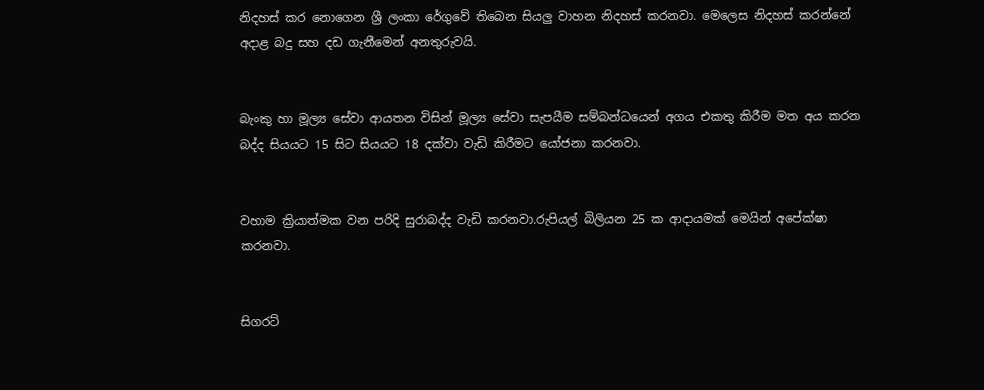නිදහස් කර නොගෙන ශ්‍රී ලංකා රේගුවේ තිබෙන සියලු වාහන නිදහස් කරනවා. මෙලෙස නිදහස් කරන්නේ අදාළ බදු සහ දඩ ගැනීමෙන් අනතුරුවයි.


බැංකු හා මූල්‍ය සේවා ආයතන විසින් මූල්‍ය සේවා සැපයීම සම්බන්ධයෙන් අගය එකතු කිරීම මත අය කරන බද්ද සියයට 15 සිට සියයට 18 දක්වා වැඩි කිරීමට යෝජනා කරනවා.


වහාම ක්‍රියාත්මක වන පරිදි සුරාබද්ද වැඩි කරනවා.රුපියල් බිලියන 25 ක ආදායමක් මෙයින් අපේක්ෂා කරනවා.


සිගරට්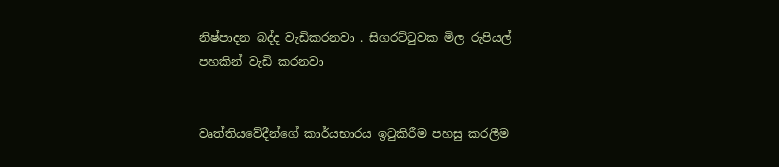නිෂ්පාදන බද්ද වැඩිකරනවා . සිගරට්ටුවක මිල රුපියල් පහකින් වැඩි කරනවා


වෘත්තියවේදීන්ගේ කාර්යභාරය ඉටුකිරීම පහසු කරලීම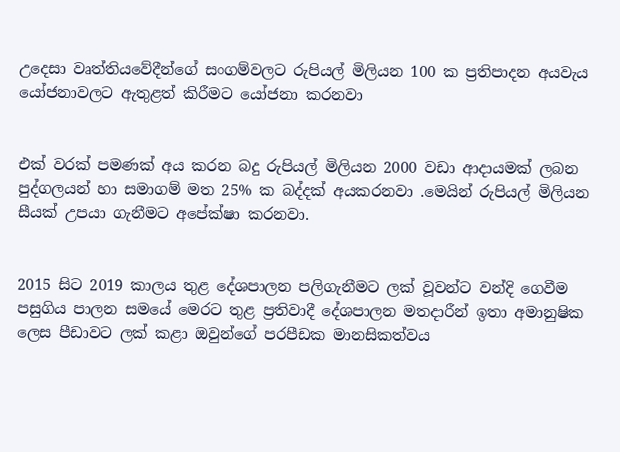උදෙසා වෘත්තියවේදීන්ගේ සංගම්වලට රුපියල් මිලියන 100 ක ප්‍රතිපාදන අයවැය යෝජනාවලට ඇතුළත් කිරීමට යෝජනා කරනවා


එක් වරක් පමණක් අය කරන බදු රුපියල් මිලියන 2000 වඩා ආදායමක් ලබන පුද්ගලයන් හා සමාගම් මත 25% ක බද්දක් අයකරනවා .මෙයින් රුපියල් මිලියන සීයක් උපයා ගැනීමට අපේක්ෂා කරනවා.


2015 සිට 2019 කාලය තුළ දේශපාලන පලිගැනීමට ලක් වූවන්ට වන්දි ගෙවීම පසුගිය පාලන සමයේ මෙරට තුළ ප්‍රතිවාදී දේශපාලන මතදාරීන් ඉතා අමානුෂික ලෙස පීඩාවට ලක් කළා ඔවුන්ගේ පරපීඩක මානසිකත්වය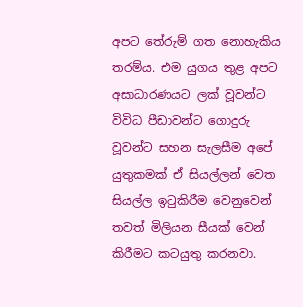අපට තේරුම් ගත නොහැකිය තරම්ය. එම යුගය තුළ අපට අසාධාරණයට ලක් වූවන්ට විවිධ පීඩාවන්ට ගොදුරු වූවන්ට සහන සැලසීම අපේ යුතුකමක් ඒ සියල්ලන් වෙත සියල්ල ඉටුකිරීම වෙනුවෙන් තවත් මිලියන සීයක් වෙන් කිරීමට කටයුතු කරනවා.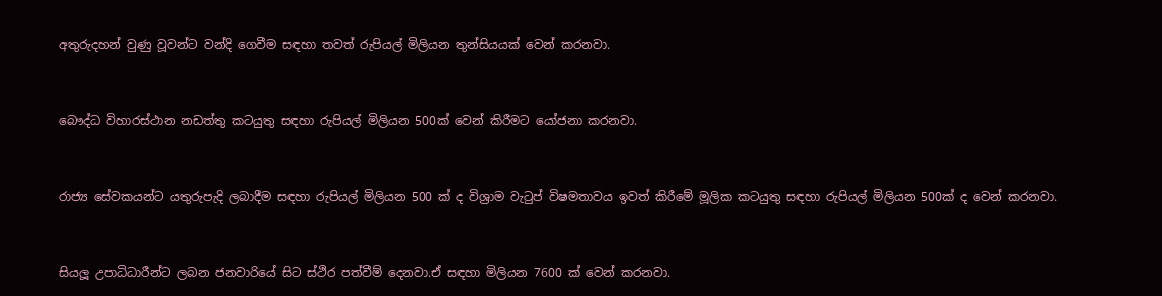අතුරුදහන් වුණු වූවන්ට වන්දි ගෙවීම සඳහා තවත් රුපියල් මිලියන තුන්සියයක් වෙන් කරනවා.


බෞද්ධ විහාරස්ථාන නඩත්තු කටයුතු සඳහා රුපියල් මිලියන 500ක් වෙන් කිරීමට යෝජනා කරනවා.


රාජ්‍ය සේවකයන්ට යතුරුපැදි ලබාදීම සඳහා රුපියල් මිලියන 500 ක් ද විශ්‍රාම වැටුප් විෂමතාවය ඉවත් කිරීමේ මූලික කටයුතු සඳහා රුපියල් මිලියන 500ක් ද වෙන් කරනවා.


සියලූ උපාධිධාරීන්ට ලබන ජනවාරියේ සිට ස්ථිර පත්වීම් දෙනවා.ඒ සඳහා මිලියන 7600 ක් වෙන් කරනවා.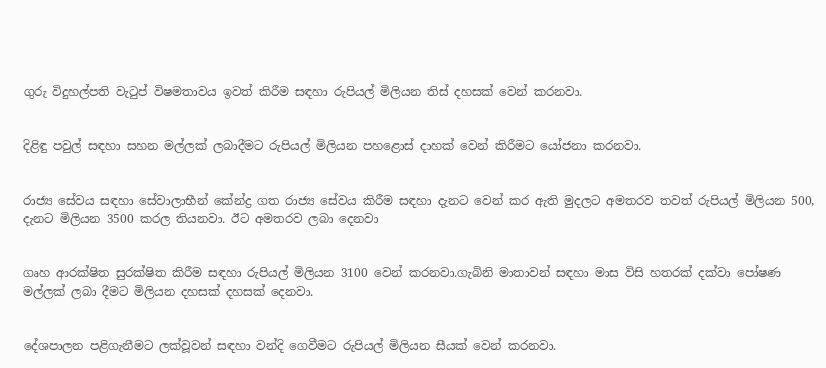ගුරු විදුහල්පති වැටුප් විෂමතාවය ඉවත් කිරීම සඳහා රුපියල් මිලියන තිස් දහසක් වෙන් කරනවා.


දිළිඳු පවුල් සඳහා සහන මල්ලක් ලබාදීමට රුපියල් මිලියන පහළොස් දාහක් වෙන් කිරීමට යෝජනා කරනවා.


රාජ්‍ය සේවය සඳහා සේවාලාභීන් කේන්ද්‍ර ගත රාජ්‍ය සේවය කිරීම සඳහා දැනට වෙන් කර ඇති මුදලට අමතරව තවත් රුපියල් මිලියන 500, දැනට මිලියන 3500 කරල තියනවා. ඊට අමතරව ලබා දෙනවා


ගෘහ ආරක්ෂිත සුරක්ෂිත කිරීම සඳහා රුපියල් මිලියන 3100 වෙන් කරනවා.ගැබිනි මාතාවන් සඳහා මාස විසි හතරක් දක්වා පෝෂණ මල්ලක් ලබා දීමට මිලියන දහසක් දහසක් දෙනවා.


දේශපාලන පළිගැනීමට ලක්වූවන් සඳහා වන්දි ගෙවීමට රුපියල් මිලියන සීයක් වෙන් කරනවා.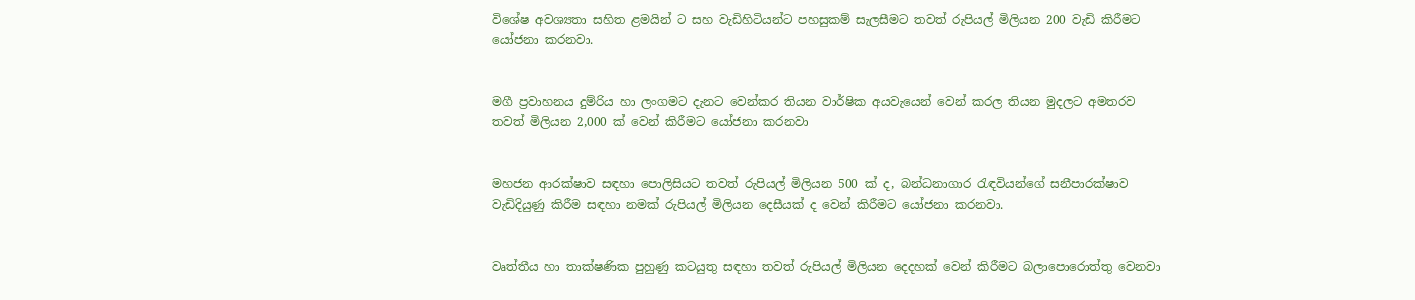විශේෂ අවශ්‍යතා සහිත ළමයින් ට සහ වැඩිහිටියන්ට පහසුකම් සැලසීමට තවත් රුපියල් මිලියන 200 වැඩි කිරීමට යෝජනා කරනවා.


මගී ප්‍රවාහනය දුම්රිය හා ලංගමට දැනට වෙන්කර තියන වාර්ෂික අයවැයෙන් වෙන් කරල තියන මුදලට අමතරව තවත් මිලියන 2,000 ක් වෙන් කිරීමට යෝජනා කරනවා


මහජන ආරක්ෂාව සඳහා පොලිසියට තවත් රුපියල් මිලියන 500 ක් ද, බන්ධනාගාර රැඳවියන්ගේ සනීපාරක්ෂාව වැඩිදියුණු කිරීම සඳහා නමක් රුපියල් මිලියන දෙසීයක් ද වෙන් කිරීමට යෝජනා කරනවා.


වෘත්තීය හා තාක්ෂණික පුහුණු කටයුතු සඳහා තවත් රුපියල් මිලියන දෙදහක් වෙන් කිරීමට බලාපොරොත්තු වෙනවා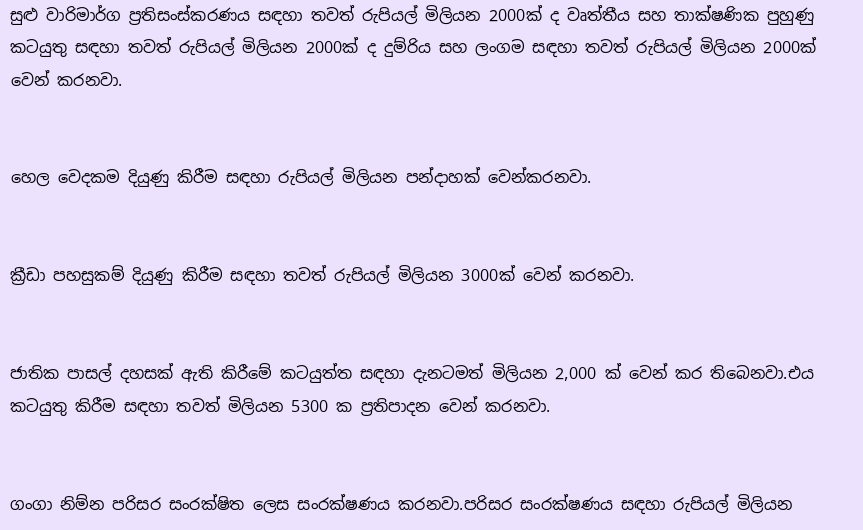සුළු වාරිමාර්ග ප්‍රතිසංස්කරණය සඳහා තවත් රුපියල් මිලියන 2000ක් ද වෘත්තීය සහ තාක්ෂණික පුහුණු කටයුතු සඳහා තවත් රුපියල් මිලියන 2000ක් ද දුම්රිය සහ ලංගම සඳහා තවත් රුපියල් මිලියන 2000ක් වෙන් කරනවා.


හෙල වෙදකම දියුණු කිරීම සඳහා රුපියල් මිලියන පන්දාහක් වෙන්කරනවා.


ක්‍රීඩා පහසුකම් දියුණු කිරීම සඳහා තවත් රුපියල් මිලියන 3000ක් වෙන් කරනවා.


ජාතික පාසල් දහසක් ඇති කිරීමේ කටයුත්ත සඳහා දැනටමත් මිලියන 2,000 ක් වෙන් කර තිබෙනවා.එය කටයුතු කිරීම සඳහා තවත් මිලියන 5300 ක ප්‍රතිපාදන වෙන් කරනවා.


ගංගා නිම්න පරිසර සංරක්ෂිත ලෙස සංරක්ෂණය කරනවා.පරිසර සංරක්ෂණය සඳහා රුපියල් මිලියන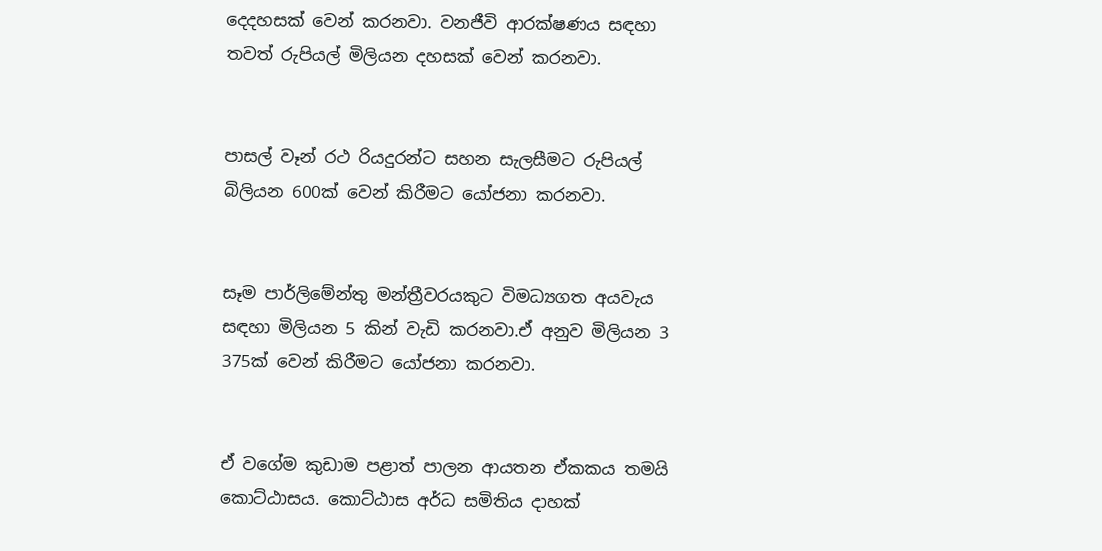දෙදහසක් වෙන් කරනවා. වනජීවි ආරක්ෂණය සඳහා තවත් රුපියල් මිලියන දහසක් වෙන් කරනවා.


පාසල් වෑන් රථ රියදුරන්ට සහන සැලසීමට රුපියල් බිලියන 600ක් වෙන් කිරීමට යෝජනා කරනවා.


සෑම පාර්ලිමේන්තු මන්ත්‍රීවරයකුට විමධ්‍යගත අයවැය සඳහා මිලියන 5 කින් වැඩි කරනවා.ඒ අනුව මිලියන 3 375ක් වෙන් කිරීමට යෝජනා කරනවා.


ඒ වගේම කුඩාම පළාත් පාලන ආයතන ඒකකය තමයි කොට්ඨාසය. කොට්ඨාස අර්ධ සමිතිය දාහක්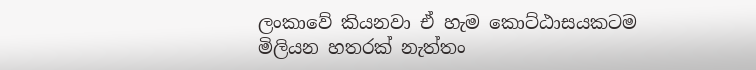ලංකාවේ කියනවා ඒ හැම කොට්ඨාසයකටම මිලියන හතරක් නැත්තං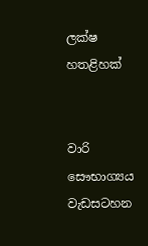ලක්ෂ හතළිහක්


වාරි සෞභාග්‍යය වැඩසටහන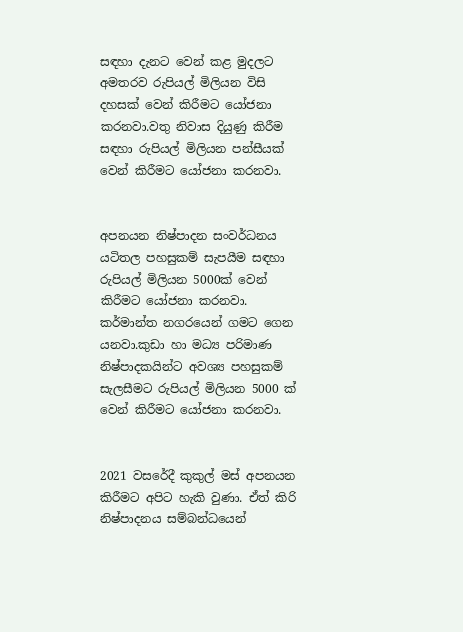සඳහා දැනට වෙන් කළ මුදලට අමතරව රුපියල් මිලියන විසි දහසක් වෙන් කිරීමට යෝජනා කරනවා.වතු නිවාස දියුණු කිරීම සඳහා රුපියල් මිලියන පන්සීයක් වෙන් කිරීමට යෝජනා කරනවා.


අපනයන නිෂ්පාදන සංවර්ධනය යටිතල පහසුකම් සැපයීම සඳහා රුපියල් මිලියන 5000ක් වෙන් කිරීමට යෝජනා කරනවා. කර්මාන්ත නගරයෙන් ගමට ගෙන යනවා.කුඩා හා මධ්‍ය පරිමාණ නිෂ්පාදකයින්ට අවශ්‍ය පහසුකම් සැලසීමට රුපියල් මිලියන 5000 ක් වෙන් කිරීමට යෝජනා කරනවා.


2021 වසරේදී කුකුල් මස් අපනයන කිරීමට අපිට හැකි වුණා. ඒත් කිරි නිෂ්පාදනය සම්බන්ධයෙන්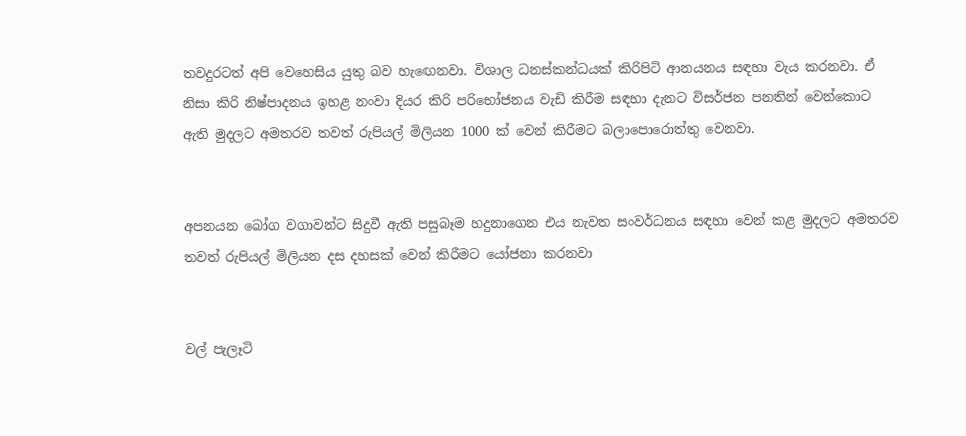තවදුරටත් අපි වෙහෙසිය යුතු බව හැඟෙනවා. විශාල ධනස්කන්ධයක් කිරිපිටි ආනයනය සඳහා වැය කරනවා. ඒ නිසා කිරි නිෂ්පාදනය ඉහළ නංවා දියර කිරි පරිභෝජනය වැඩි කිරීම සඳහා දැනට විසර්ජන පනතින් වෙන්කොට ඇති මුදලට අමතරව තවත් රුපියල් මිලියන 1000 ක් වෙන් කිරීමට බලාපොරොත්තු වෙනවා.


අපනයන බෝග වගාවන්ට සිදුවී ඇති පසුබෑම හදුනාගෙන එය නැවත සංවර්ධනය සඳහා වෙන් කළ මුදලට අමතරව තවත් රුපියල් මිලියන දස දහසක් වෙන් කිරීමට යෝජනා කරනවා


වල් පැලෑටි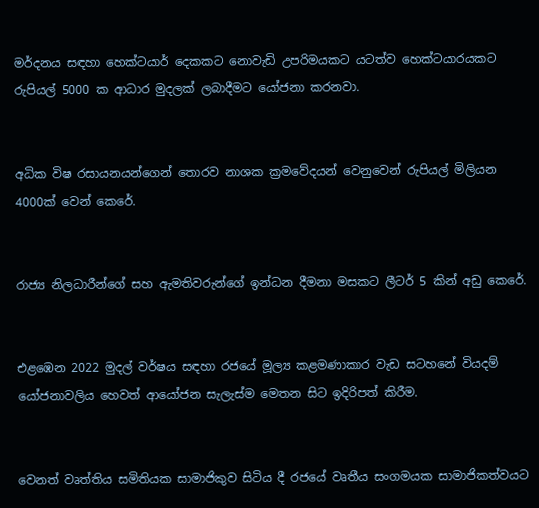මර්දනය සඳහා හෙක්ටයාර් දෙකකට නොවැඩි උපරිමයකට යටත්ව හෙක්ටයාරයකට රුපියල් 5000 ක ආධාර මුදලක් ලබාදීමට යෝජනා කරනවා.


අධික විෂ රසායනයන්ගෙන් තොරව නාශක ක්‍රමවේදයන් වෙනුවෙන් රුපියල් මිලියන 4000ක් වෙන් කෙරේ.


රාජ්‍ය නිලධාරීන්ගේ සහ ඇමතිවරුන්ගේ ඉන්ධන දීමනා මසකට ලීටර් 5 කින් අඩු කෙරේ.


එළඹෙන 2022 මුදල් වර්ෂය සඳහා රජයේ මූල්‍ය කළමණාකාර වැඩ සටහනේ වියදම් යෝජනාවලිය හෙවත් ආයෝජන සැලැස්ම මෙතන සිට ඉදිරිපත් කිරීම.


වෙනත් වෘත්තිය සමිතියක සාමාජිකුව සිටිය දී රජයේ වෘතීය සංගමයක සාමාජිකත්වයට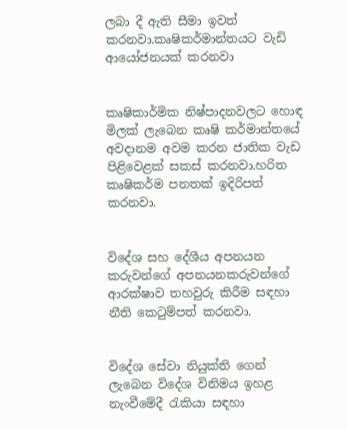ලබා දී ඇති සීමා ඉවත් කරනවා.කෘෂිකර්මාන්තයට වැඩි ආයෝජනයක් කරනවා


කෘෂිකාර්මික නිෂ්පාදනවලට හොඳ මිලක් ලැබෙන කෘෂි කර්මාන්තයේ අවදානම අවම කරන ජාතික වැඩ පිළිවෙළක් සකස් කරනවා.හරිත කෘෂිකර්ම පනතක් ඉදිරිපත් කරනවා.


විදේශ සහ දේශීය අපනයන කරුවන්ගේ අපනයනකරුවන්ගේ ආරක්ෂාව තහවුරු කිරීම සඳහා නීති කෙටුම්පත් කරනවා.


විදේශ සේවා නියුක්ති ගෙන් ලැබෙන විදේශ විනිමය ඉහළ නැංවීමේදී රැකියා සඳහා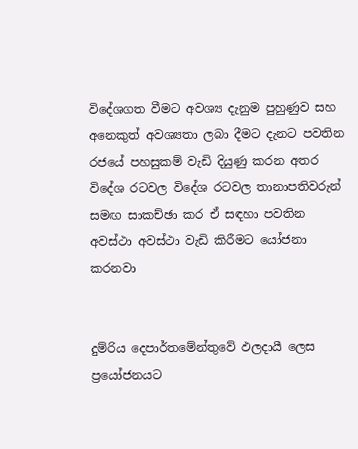විදේශගත වීමට අවශ්‍ය දැනුම පුහුණුව සහ අනෙකුත් අවශ්‍යතා ලබා දීමට දැනට පවතින රජයේ පහසුකම් වැඩි දියුණු කරන අතර විදේශ රටවල විදේශ රටවල තානාපතිවරුන් සමඟ සාකච්ඡා කර ඒ සඳහා පවතින අවස්ථා අවස්ථා වැඩි කිරීමට යෝජනා කරනවා


දුම්රිය දෙපාර්තමේන්තුවේ ඵලදායී ලෙස ප්‍රයෝජනයට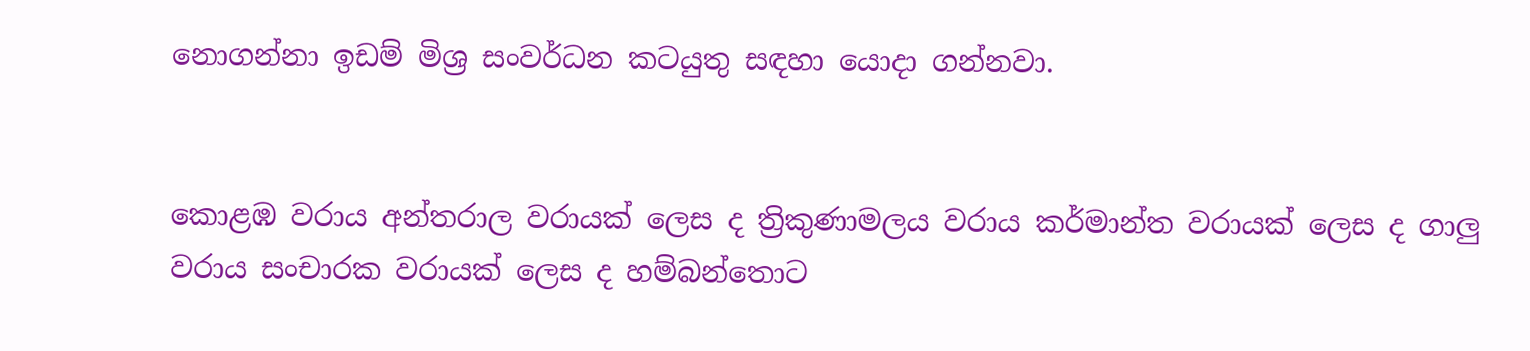නොගන්නා ඉඩම් මිශ්‍ර සංවර්ධන කටයුතු සඳහා යොදා ගන්නවා.


කොළඹ වරාය අන්තරාල වරායක් ලෙස ද ත්‍රිකුණාමලය වරාය කර්මාන්ත වරායක් ලෙස ද ගාලු වරාය සංචාරක වරායක් ලෙස ද හම්බන්තොට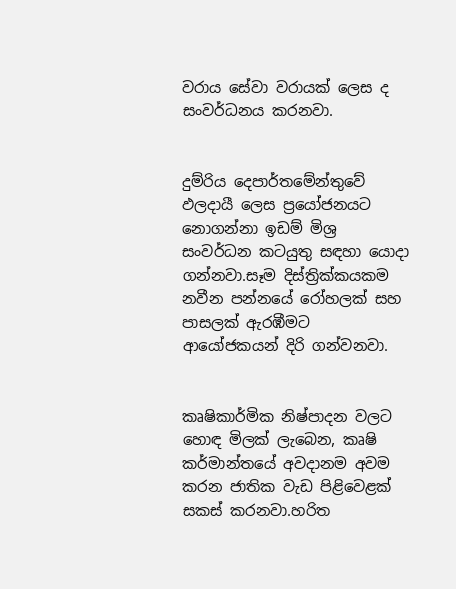වරාය සේවා වරායක් ලෙස ද සංවර්ධනය කරනවා.


දුම්රිය දෙපාර්තමේන්තුවේ ඵලදායී ලෙස ප්‍රයෝජනයට නොගන්නා ඉඩම් මිශ්‍ර සංවර්ධන කටයුතු සඳහා යොදා ගන්නවා.සෑම දිස්ත්‍රික්කයකම නවීන පන්නයේ රෝහලක් සහ පාසලක් ඇරඹීමට ආයෝජකයන් දිරි ගන්වනවා.


කෘෂිකාර්මික නිෂ්පාදන වලට හොඳ මිලක් ලැබෙන, කෘෂි කර්මාන්තයේ අවදානම අවම කරන ජාතික වැඩ පිළිවෙළක් සකස් කරනවා.හරිත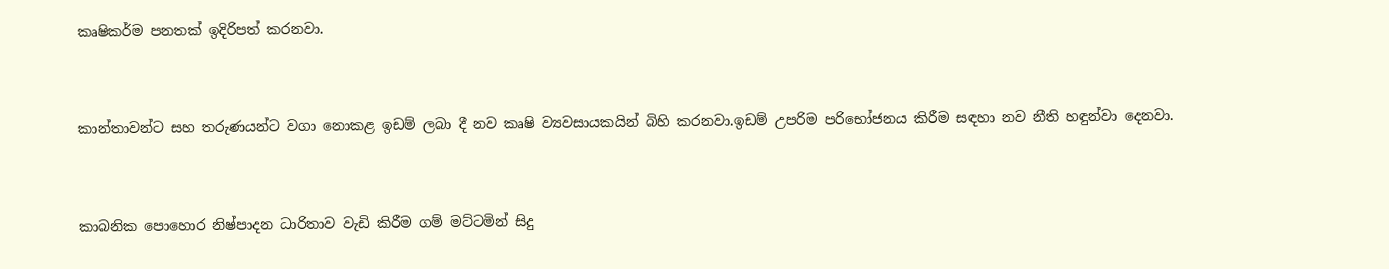කෘෂිකර්ම පනතක් ඉදිරිපත් කරනවා.


කාන්තාවන්ට සහ තරුණයන්ට වගා නොකළ ඉඩම් ලබා දී නව කෘෂි ව්‍යවසායකයින් බිහි කරනවා.ඉඩම් උපරිම පරිභෝජනය කිරීම සඳහා නව නීති හඳුන්වා දෙනවා.


කාබනික පොහොර නිෂ්පාදන ධාරිතාව වැඩි කිරීම ගම් මට්ටමින් සිදු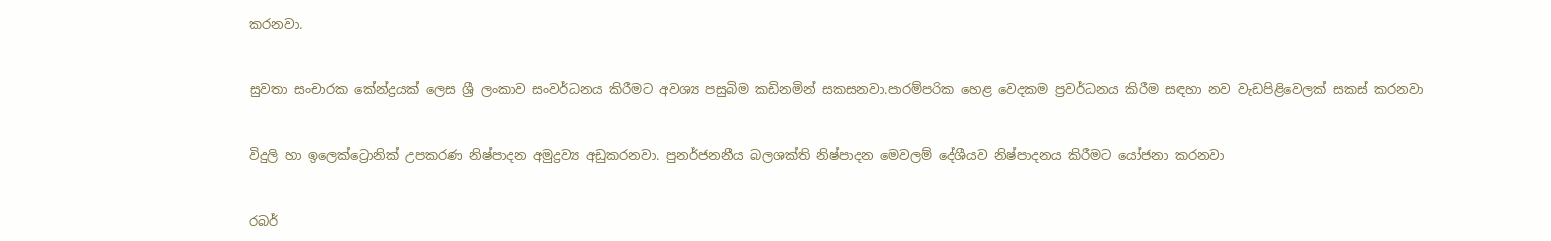කරනවා.


සුවතා සංචාරක කේන්ද්‍රයක් ලෙස ශ්‍රී ලංකාව සංවර්ධනය කිරීමට අවශ්‍ය පසුබිම කඩිනමින් සකසනවා.පාරම්පරික හෙළ වෙදකම ප්‍රවර්ධනය කිරීම සඳහා නව වැඩපිළිවෙලක් සකස් කරනවා


විදුලි හා ඉලෙක්ට්‍රොනික් උපකරණ නිෂ්පාදන අමුද්‍රව්‍ය අඩුකරනවා. පුනර්ජනනීය බලශක්ති නිෂ්පාදන මෙවලම් දේශීයව නිෂ්පාදනය කිරීමට යෝජනා කරනවා


රබර්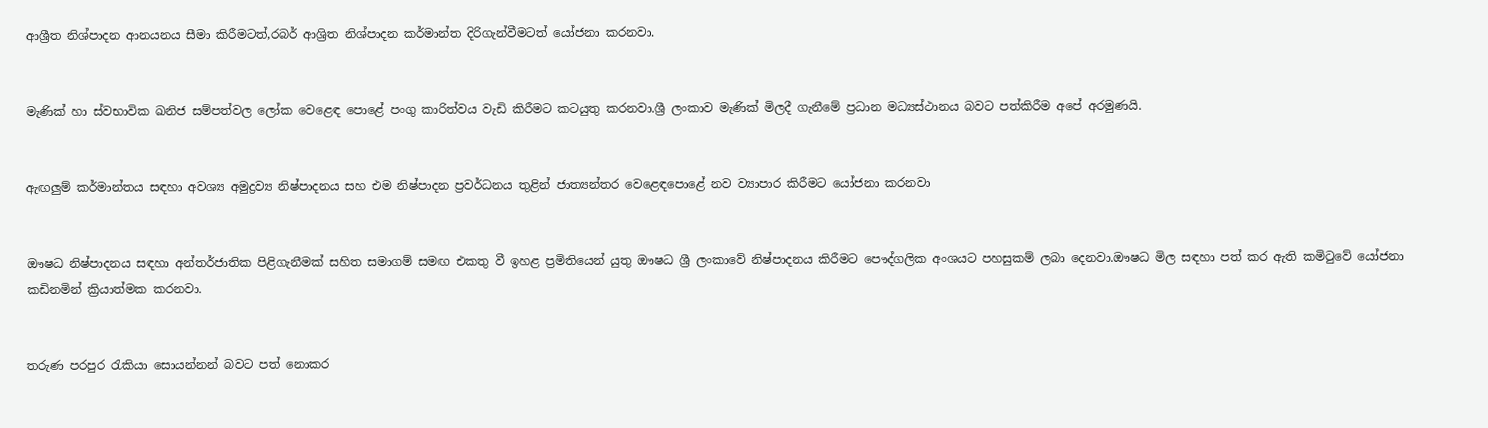ආශ්‍රීත නිශ්පාදන ආනයනය සීමා කිරීමටත්,රබර් ආශ්‍රිත නිශ්පාදන කර්මාන්ත දිරිගැන්වීමටත් යෝජනා කරනවා.


මැණික් හා ස්වභාවික ඛනිජ සම්පත්වල ලෝක වෙළෙඳ පොළේ පංගු කාරිත්වය වැඩි කිරීමට කටයුතු කරනවා.ශ්‍රී ලංකාව මැණික් මිලදී ගැනීමේ ප්‍රධාන මධ්‍යස්ථානය බවට පත්කිරීම අපේ අරමුණයි.


ඇඟලුම් කර්මාන්තය සඳහා අවශ්‍ය අමුද්‍රව්‍ය නිෂ්පාදනය සහ එම නිෂ්පාදන ප්‍රවර්ධනය තුළින් ජාත්‍යන්තර වෙළෙඳපොළේ නව ව්‍යාපාර කිරීමට යෝජනා කරනවා


ඖෂධ නිෂ්පාදනය සඳහා අන්තර්ජාතික පිළිගැනීමක් සහිත සමාගම් සමඟ එකතු වී ඉහළ ප්‍රමිතියෙන් යුතු ඖෂධ ශ්‍රී ලංකාවේ නිෂ්පාදනය කිරීමට පෞද්ගලික අංශයට පහසුකම් ලබා දෙනවා.ඖෂධ මිල සඳහා පත් කර ඇති කමිටුවේ යෝජනා කඩිනමින් ක්‍රියාත්මක කරනවා.


තරුණ පරපුර රැකියා සොයන්නන් බවට පත් නොකර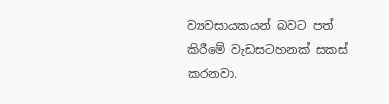ව්‍යවසායකයන් බවට පත් කිරීමේ වැඩසටහනක් සකස් කරනවා.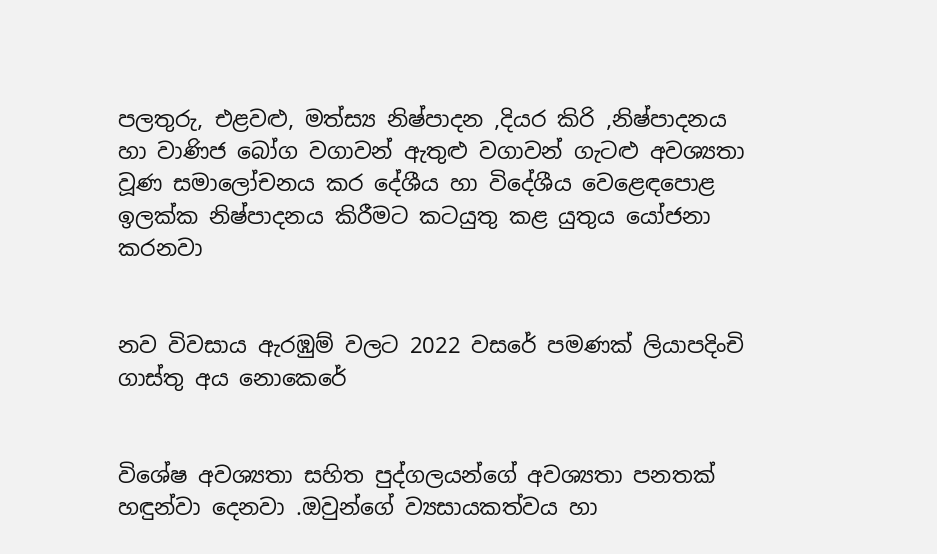පලතුරු, එළවළු, මත්ස්‍ය නිෂ්පාදන ,දියර කිරි ,නිෂ්පාදනය හා වාණිජ බෝග වගාවන් ඇතුළු වගාවන් ගැටළු අවශ්‍යතා වූණ සමාලෝචනය කර දේශීය හා විදේශීය වෙළෙඳපොළ ඉලක්ක නිෂ්පාදනය කිරීමට කටයුතු කළ යුතුය යෝජනා කරනවා


නව විවසාය ඇරඹුම් වලට 2022 වසරේ පමණක් ලියාපදිංචි ගාස්තු අය නොකෙරේ


විශේෂ අවශ්‍යතා සහිත පුද්ගලයන්ගේ අවශ්‍යතා පනතක් හඳුන්වා දෙනවා .ඔවුන්ගේ ව්‍යසායකත්වය හා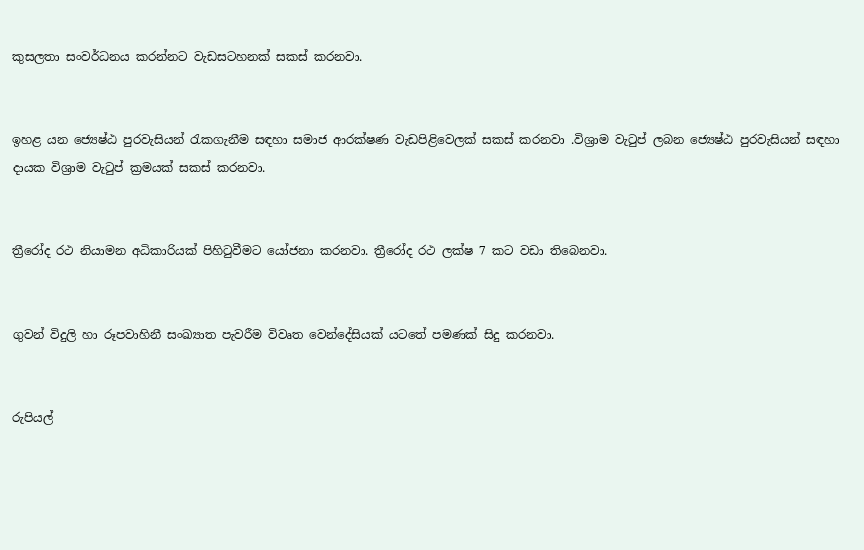කුසලතා සංවර්ධනය කරන්නට වැඩසටහනක් සකස් කරනවා.


ඉහළ යන ජ්‍යෙෂ්ඨ පුරවැසියන් රැකගැනීම සඳහා සමාජ ආරක්ෂණ වැඩපිළිවෙලක් සකස් කරනවා .විශ්‍රාම වැටුප් ලබන ජ්‍යෙෂ්ඨ පුරවැසියන් සඳහා දායක විශ්‍රාම වැටුප් ක්‍රමයක් සකස් කරනවා.


ත්‍රීරෝද රථ නියාමන අධිකාරියක් පිහිටුවීමට යෝජනා කරනවා. ත්‍රීරෝද රථ ලක්ෂ 7 කට වඩා තිබෙනවා.


ගුවන් විදුලි හා රූපවාහිනී සංඛ්‍යාත පැවරීම විවෘත වෙන්දේසියක් යටතේ පමණක් සිදු කරනවා.


රුපියල්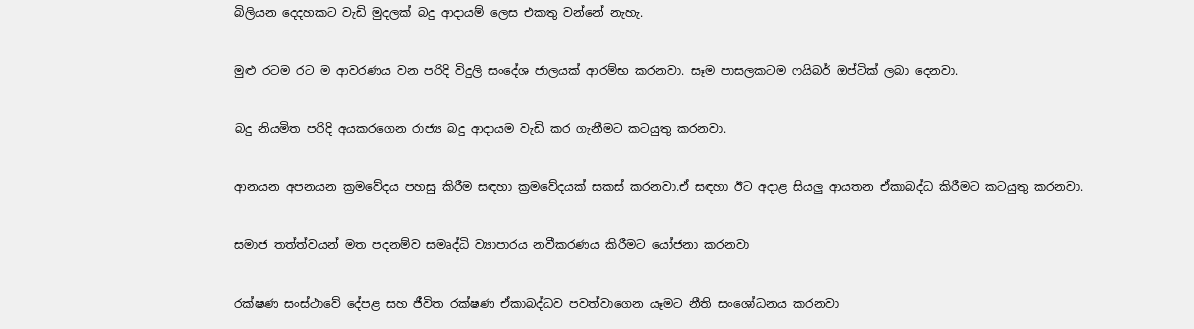බිලියන දෙදහකට වැඩි මුදලක් බදු ආදායම් ලෙස එකතු වන්නේ නැහැ.


මුළු රටම රට ම ආවරණය වන පරිදි විදුලි සංදේශ ජාලයක් ආරම්භ කරනවා. සෑම පාසලකටම ෆයිබර් ඔප්ටික් ලබා දෙනවා.


බදු නියමිත පරිදි අයකරගෙන රාජ්‍ය බදු ආදායම වැඩි කර ගැනීමට කටයුතු කරනවා.


ආනයන අපනයන ක්‍රමවේදය පහසු කිරීම සඳහා ක්‍රමවේදයක් සකස් කරනවා.ඒ සඳහා ඊට අදාළ සියලු ආයතන ඒකාබද්ධ කිරීමට කටයුතු කරනවා.


සමාජ තත්ත්වයන් මත පදනම්ව සමෘද්ධි ව්‍යාපාරය නවීකරණය කිරීමට යෝජනා කරනවා


රක්ෂණ සංස්ථාවේ දේපළ සහ ජීවිත රක්ෂණ ඒකාබද්ධව පවත්වාගෙන යෑමට නීති සංශෝධනය කරනවා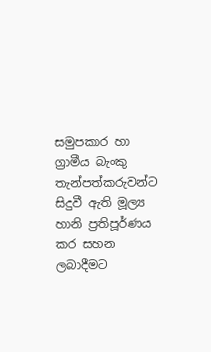සමුපකාර හා ග්‍රාමීය බැංකු තැන්පත්කරුවන්ට සිදුවී ඇති මූල්‍ය හානි ප්‍රතිපූර්ණය කර සහන ලබාදීමට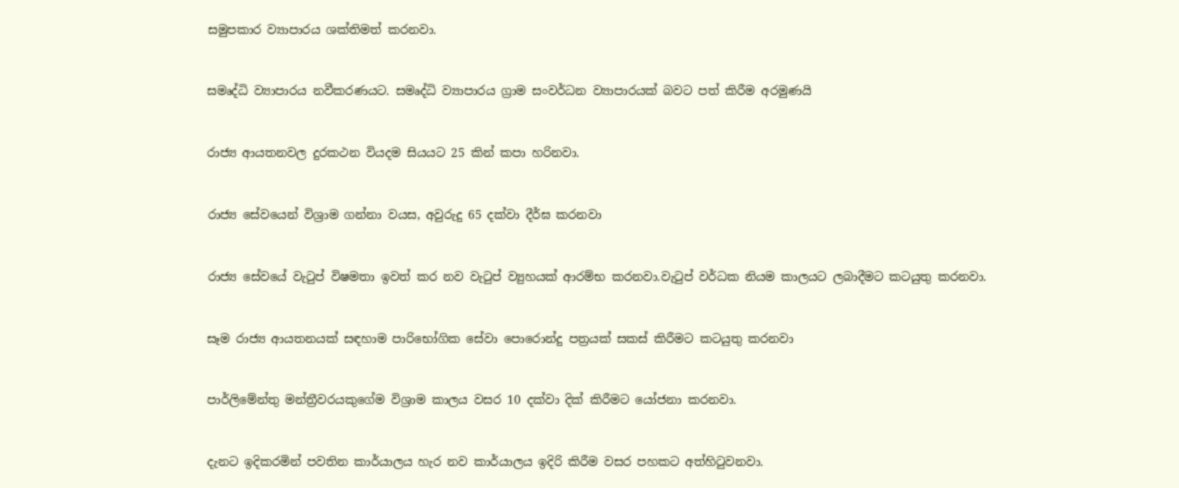සමුපකාර ව්‍යාපාරය ශක්තිමත් කරනවා.


සමෘද්ධි ව්‍යාපාරය නවීකරණයට. සමෘද්ධි ව්‍යාපාරය ග්‍රාම සංවර්ධන ව්‍යාපාරයක් බවට පත් කිරීම අරමුණයි


රාජ්‍ය ආයතනවල දුරකථන වියදම සියයට 25 කින් කපා හරිනවා.


රාජ්‍ය සේවයෙන් විශ්‍රාම ගන්නා වයස, අවුරුදු 65 දක්වා දීර්ඝ කරනවා


රාජ්‍ය සේවයේ වැටුප් විෂමතා ඉවත් කර නව වැටුප් ව්‍යුහයක් ආරම්භ කරනවා.වැටුප් වර්ධක නියම කාලයට ලබාදීමට කටයුතු කරනවා.


සෑම රාජ්‍ය ආයතනයක් සඳහාම පාරිභෝගික සේවා පොරොන්දු පත්‍රයක් සකස් කිරීමට කටයුතු කරනවා


පාර්ලිමේන්තු මන්ත්‍රීවරයකුගේම විශ්‍රාම කාලය වසර 10 දක්වා දික් කිරීමට යෝජනා කරනවා.


දැනට ඉදිකරමින් පවතින කාර්යාලය හැර නව කාර්යාලය ඉදිරි කිරීම වසර පහකට අත්හිටුවනවා.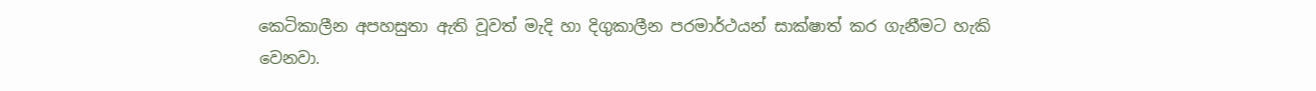කෙටිකාලීන අපහසුතා ඇති වූවත් මැදි හා දිගුකාලීන පරමාර්ථයන් සාක්ෂාත් කර ගැනීමට හැකි වෙනවා.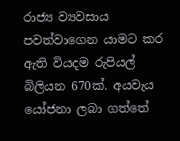රාජ්‍ය ව්‍යවසාය පවත්වාගෙන යාමට කර ඇති වියදම රුපියල් බිලියන 670ක්. අයවැය යෝජනා ලබා ගත්තේ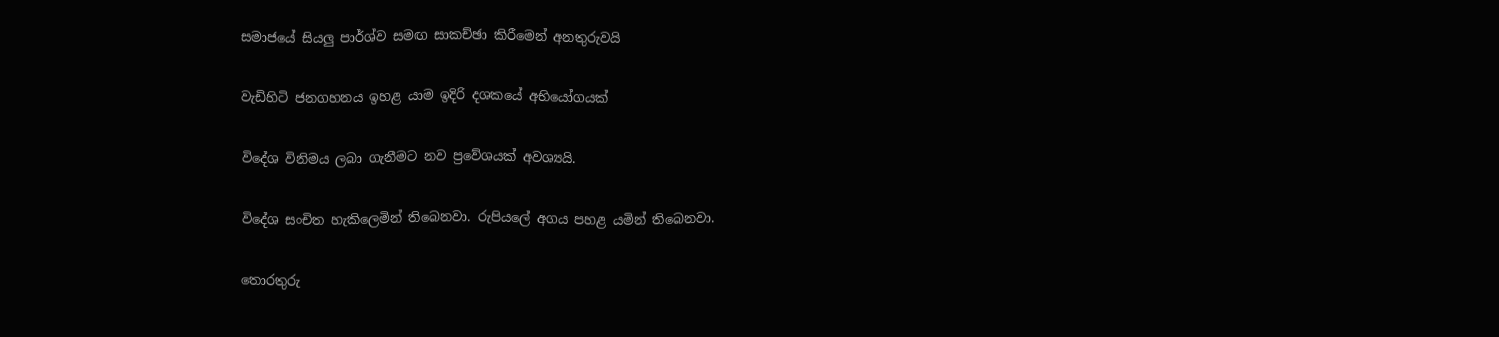සමාජයේ සියලු පාර්ශ්ව සමඟ සාකච්ඡා කිරීමෙන් අනතුරුවයි


වැඩිහිටි ජනගහනය ඉහළ යාම ඉදිරි දශකයේ අභියෝගයක්


විදේශ විනිමය ලබා ගැනීමට නව ප්‍රවේශයක් අවශ්‍යයි.


විදේශ සංචිත හැකිලෙමින් තිබෙනවා. රුපියලේ අගය පහළ යමින් තිබෙනවා.


තොරතුරු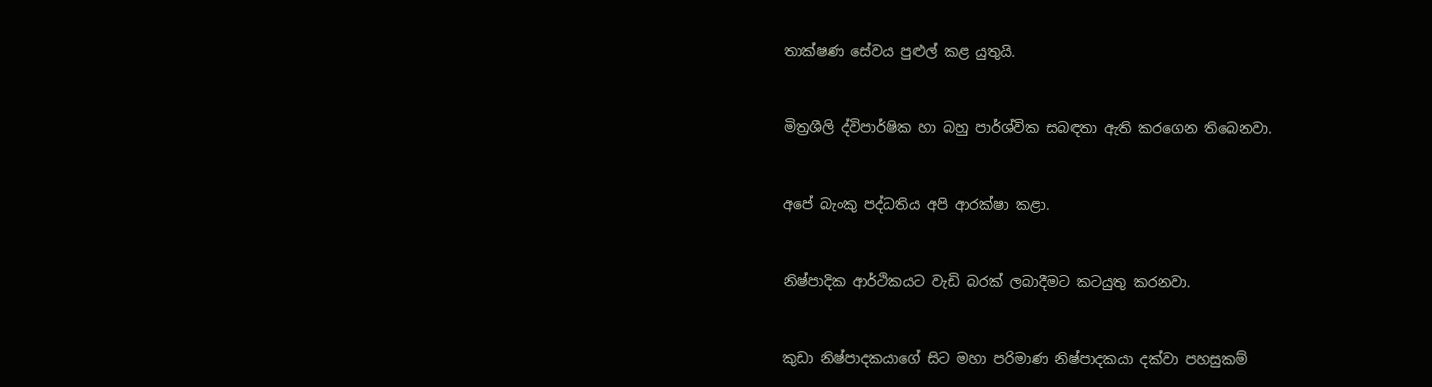තාක්ෂණ සේවය පුළුල් කළ යුතුයි.


මිත්‍රශීලි ද්විපාර්ෂික හා බහු පාර්ශ්වික සබඳතා ඇති කරගෙන තිබෙනවා.


අපේ බැංකු පද්ධතිය අපි ආරක්ෂා කළා.


නිෂ්පාදික ආර්ථිකයට වැඩි බරක් ලබාදීමට කටයුතු කරනවා.


කුඩා නිෂ්පාදකයාගේ සිට මහා පරිමාණ නිෂ්පාදකයා දක්වා පහසුකම්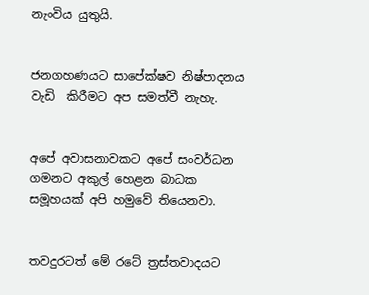නැංවිය යුතුයි.


ජනගහණයට සාපේක්ෂව නිෂ්පාදනය වැඩි  කිරීමට අප සමත්වී නැහැ.


අපේ අවාසනාවකට අපේ සංවර්ධන ගමනට අකුල් හෙළන බාධක සමූහයක් අපි හමුවේ තියෙනවා.


තවදුරටත් මේ රටේ ත්‍රස්තවාදයට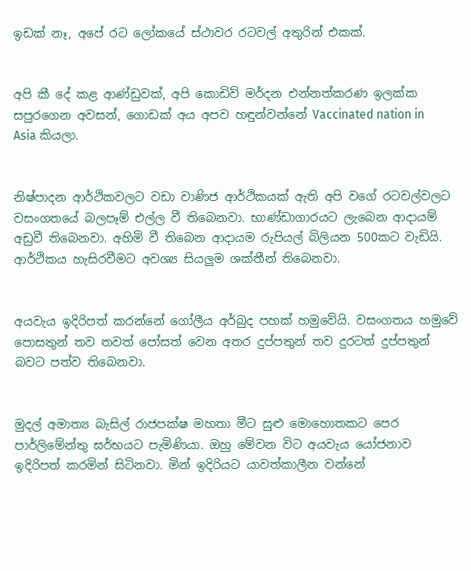ඉඩක් නෑ, අපේ රට ලෝකයේ ස්ථාවර රටවල් අතුරින් එකක්.


අපි කී දේ කළ ආණ්ඩුවක්, අපි කොඩිව් මර්දන එන්නත්කරණ ඉලක්ක සපුර‌ගෙන අවසන්, ගොඩක් අය අපව හඳුන්වන්නේ Vaccinated nation in Asia කියලා.


නිෂ්පාදන ආර්ථිකවලට වඩා වාණිජ ආර්ථිකයක් ඇති අපි වගේ රටවල්වලට වසංගතයේ බලපෑම් එල්ල වී තිබෙනවා. භාණ්ඩාගාරයට ලැබෙන ආදායම් අඩුවී තිබෙනවා. අහිමි වී තිබෙන ආදායම රුපියල් බිලියන 500කට වැඩියි. ආර්ථිකය හැසිරවීමට අවශ්‍ය සියලුම ශක්තීන් තිබෙනවා.


අයවැය ඉදිරිපත් කරන්නේ ගෝලීය අර්බුද පහක් හමුවේයි. වසංගතය හමුවේ පොසතුන් තව තවත් පෝසත් වෙන අතර දුප්පතුන් තව දුරටත් දුප්පතුන් බවට පත්ව තිබෙනවා.


මුදල් අමාත්‍ය බැසිල් රාජපක්ෂ මහතා මීට සුළු මොහොතකට පෙර පාර්ලිමේන්තු ඝර්භයට පැමිණියා. ඔහු මේවන විට අයවැය යෝජනාව ඉදිරිපත් කරමින් සිටිනවා. මින් ඉදිරියට යාවත්කාලීන වන්නේ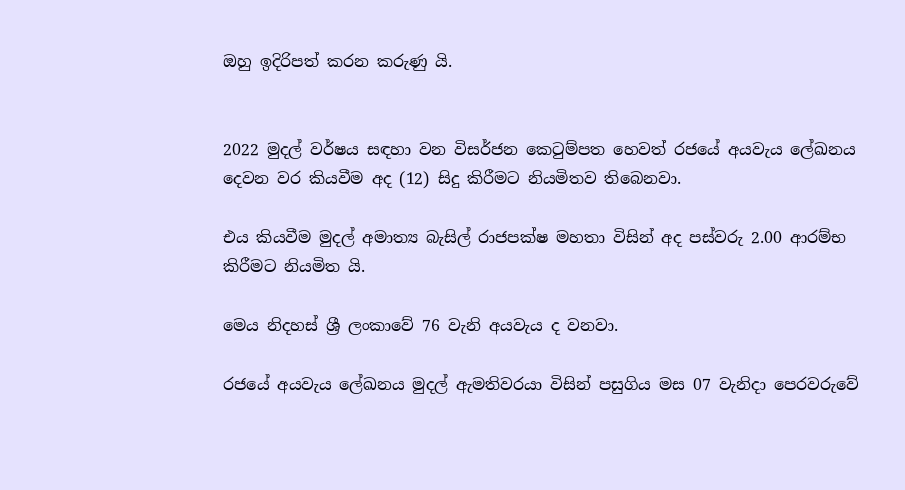ඔහු ඉදිරිපත් කරන කරුණු යි.


2022 මුදල් වර්ෂය සඳහා වන විසර්ජන කෙටුම්පත හෙවත් රජයේ අයවැය ලේඛනය දෙවන වර කියවීම අද (12) සිදු කිරීමට නියමිතව තිබෙනවා.

එය කියවීම මුදල් අමාත්‍ය බැසිල් රාජපක්ෂ මහතා විසින් අද පස්වරු 2.00 ආරම්භ කිරීමට නියමිත යි.

මෙය නිදහස් ශ්‍රී ලංකාවේ 76 වැනි අයවැය ද වනවා.

රජයේ අයවැය ලේඛනය මුදල් ඇමතිවරයා විසින් පසුගිය මස 07 වැනිදා පෙරවරුවේ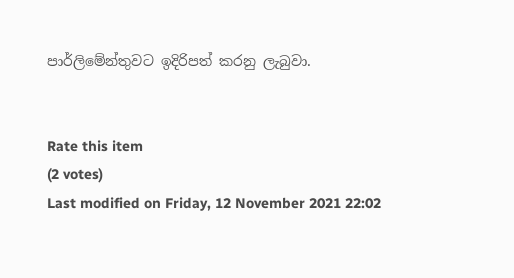පාර්ලිමේන්තුවට ඉදිරිපත් කරනු ලැබුවා.


Rate this item
(2 votes)
Last modified on Friday, 12 November 2021 22:02